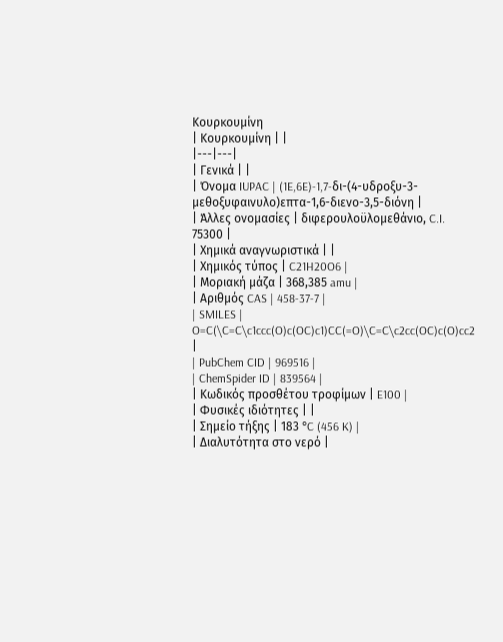Κουρκουμίνη
| Κουρκουμίνη | |
|---|---|
| Γενικά | |
| Όνομα IUPAC | (1E,6E)-1,7-δι-(4-υδροξυ-3-μεθοξυφαινυλο)επτα-1,6-διενο-3,5-διόνη |
| Άλλες ονομασίες | διφερουλοϋλομεθάνιο, C.I. 75300 |
| Χημικά αναγνωριστικά | |
| Χημικός τύπος | C21H20O6 |
| Μοριακή μάζα | 368,385 amu |
| Αριθμός CAS | 458-37-7 |
| SMILES | O=C(\C=C\c1ccc(O)c(OC)c1)CC(=O)\C=C\c2cc(OC)c(O)cc2 |
| PubChem CID | 969516 |
| ChemSpider ID | 839564 |
| Κωδικός προσθέτου τροφίμων | E100 |
| Φυσικές ιδιότητες | |
| Σημείο τήξης | 183 °C (456 K) |
| Διαλυτότητα στο νερό |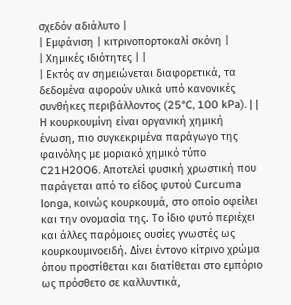σχεδόν αδιάλυτο |
| Εμφάνιση | κιτρινοπορτοκαλί σκόνη |
| Χημικές ιδιότητες | |
| Εκτός αν σημειώνεται διαφορετικά, τα δεδομένα αφορούν υλικά υπό κανονικές συνθήκες περιβάλλοντος (25°C, 100 kPa). | |
Η κουρκουμίνη είναι οργανική χημική ένωση, πιο συγκεκριμένα παράγωγο της φαινόλης με μοριακό χημικό τύπο C21H20O6. Αποτελεί φυσική χρωστική που παράγεται από το είδος φυτού Curcuma longa, κοινώς κουρκουμά, στο οποίο οφείλει και την ονομασία της. Το ίδιο φυτό περιέχει και άλλες παρόμοιες ουσίες γνωστές ως κουρκουμινοειδή. Δίνει έντονο κίτρινο χρώμα όπου προστίθεται και διατίθεται στο εμπόριο ως πρόσθετο σε καλλυντικά,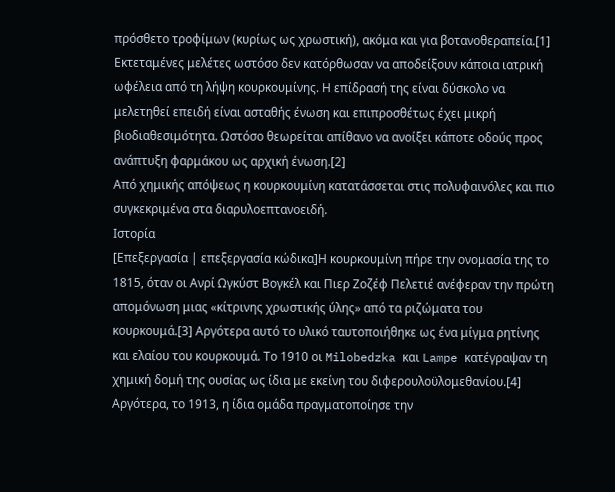πρόσθετο τροφίμων (κυρίως ως χρωστική), ακόμα και για βοτανοθεραπεία.[1] Εκτεταμένες μελέτες ωστόσο δεν κατόρθωσαν να αποδείξουν κάποια ιατρική ωφέλεια από τη λήψη κουρκουμίνης. Η επίδρασή της είναι δύσκολο να μελετηθεί επειδή είναι ασταθής ένωση και επιπροσθέτως έχει μικρή βιοδιαθεσιμότητα. Ωστόσο θεωρείται απίθανο να ανοίξει κάποτε οδούς προς ανάπτυξη φαρμάκου ως αρχική ένωση.[2]
Από χημικής απόψεως η κουρκουμίνη κατατάσσεται στις πολυφαινόλες και πιο συγκεκριμένα στα διαρυλοεπτανοειδή.
Ιστορία
[Επεξεργασία | επεξεργασία κώδικα]Η κουρκουμίνη πήρε την ονομασία της το 1815, όταν οι Ανρί Ωγκύστ Βογκέλ και Πιερ Ζοζέφ Πελετιέ ανέφεραν την πρώτη απομόνωση μιας «κίτρινης χρωστικής ύλης» από τα ριζώματα του κουρκουμά.[3] Αργότερα αυτό το υλικό ταυτοποιήθηκε ως ένα μίγμα ρητίνης και ελαίου του κουρκουμά. Το 1910 οι Milobedzka και Lampe κατέγραψαν τη χημική δομή της ουσίας ως ίδια με εκείνη του διφερουλοϋλομεθανίου.[4] Αργότερα, το 1913, η ίδια ομάδα πραγματοποίησε την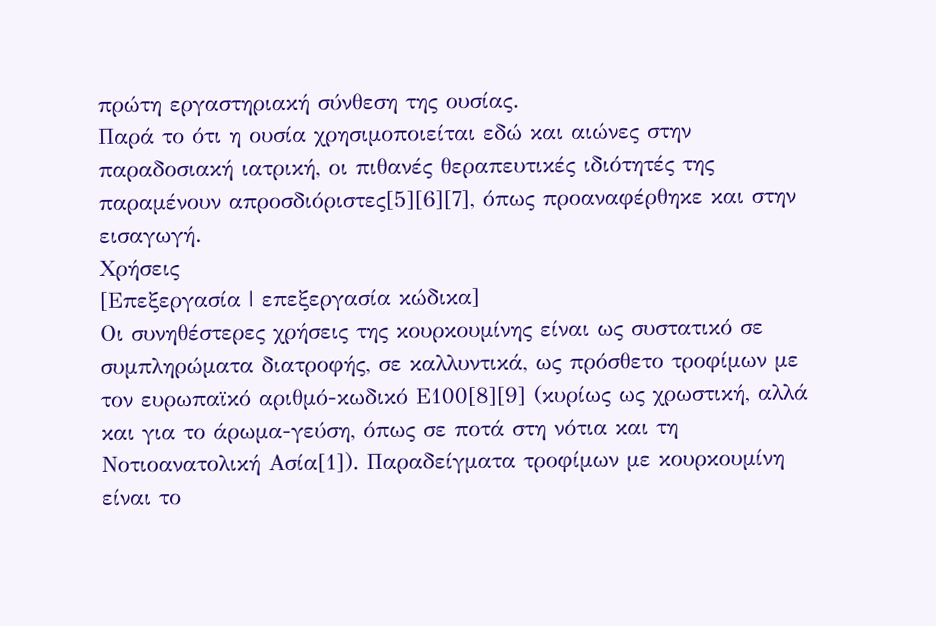πρώτη εργαστηριακή σύνθεση της ουσίας.
Παρά το ότι η ουσία χρησιμοποιείται εδώ και αιώνες στην παραδοσιακή ιατρική, οι πιθανές θεραπευτικές ιδιότητές της παραμένουν απροσδιόριστες[5][6][7], όπως προαναφέρθηκε και στην εισαγωγή.
Χρήσεις
[Επεξεργασία | επεξεργασία κώδικα]
Οι συνηθέστερες χρήσεις της κουρκουμίνης είναι ως συστατικό σε συμπληρώματα διατροφής, σε καλλυντικά, ως πρόσθετο τροφίμων με τον ευρωπαϊκό αριθμό-κωδικό Ε100[8][9] (κυρίως ως χρωστική, αλλά και για το άρωμα-γεύση, όπως σε ποτά στη νότια και τη Νοτιοανατολική Ασία[1]). Παραδείγματα τροφίμων με κουρκουμίνη είναι το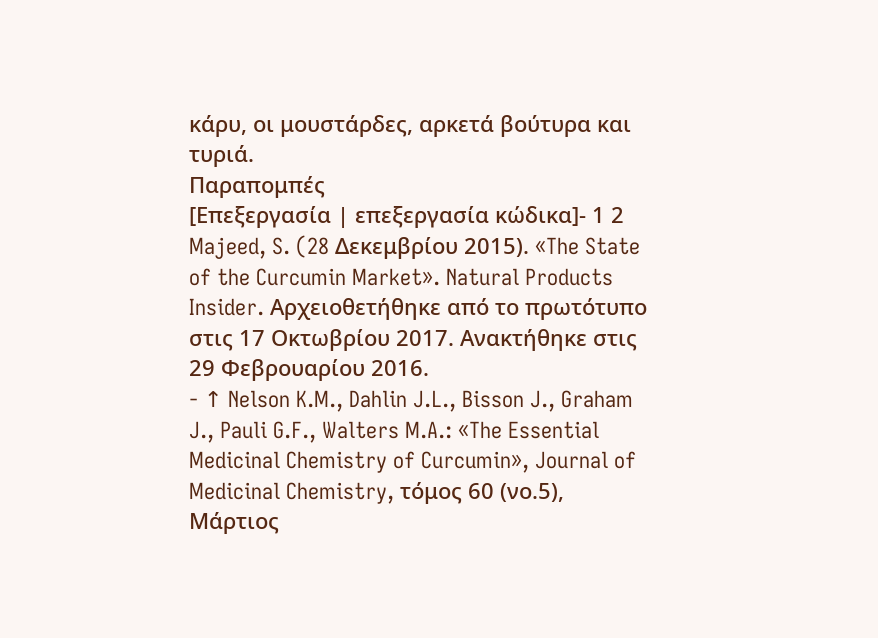κάρυ, οι μουστάρδες, αρκετά βούτυρα και τυριά.
Παραπομπές
[Επεξεργασία | επεξεργασία κώδικα]- 1 2 Majeed, S. (28 Δεκεμβρίου 2015). «The State of the Curcumin Market». Natural Products Insider. Αρχειοθετήθηκε από το πρωτότυπο στις 17 Οκτωβρίου 2017. Ανακτήθηκε στις 29 Φεβρουαρίου 2016.
- ↑ Nelson K.M., Dahlin J.L., Bisson J., Graham J., Pauli G.F., Walters M.A.: «The Essential Medicinal Chemistry of Curcumin», Journal of Medicinal Chemistry, τόμος 60 (νο.5), Μάρτιος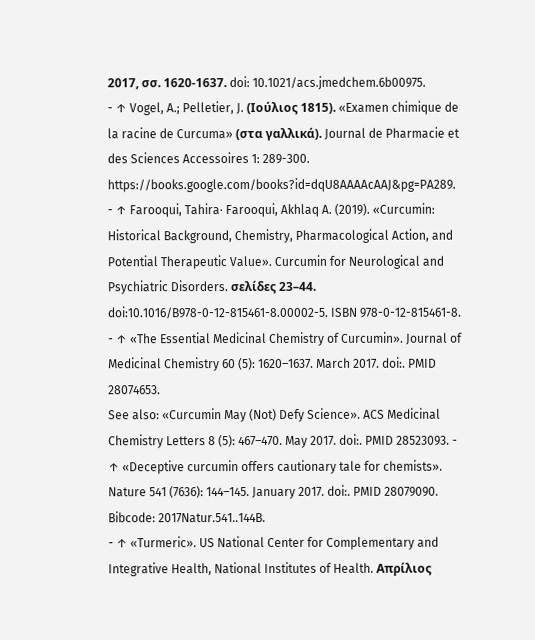2017, σσ. 1620-1637. doi: 10.1021/acs.jmedchem.6b00975.
- ↑ Vogel, A.; Pelletier, J. (Ιούλιος 1815). «Examen chimique de la racine de Curcuma» (στα γαλλικά). Journal de Pharmacie et des Sciences Accessoires 1: 289-300. https://books.google.com/books?id=dqU8AAAAcAAJ&pg=PA289.
- ↑ Farooqui, Tahira· Farooqui, Akhlaq A. (2019). «Curcumin: Historical Background, Chemistry, Pharmacological Action, and Potential Therapeutic Value». Curcumin for Neurological and Psychiatric Disorders. σελίδες 23–44. doi:10.1016/B978-0-12-815461-8.00002-5. ISBN 978-0-12-815461-8.
- ↑ «The Essential Medicinal Chemistry of Curcumin». Journal of Medicinal Chemistry 60 (5): 1620–1637. March 2017. doi:. PMID 28074653.
See also: «Curcumin May (Not) Defy Science». ACS Medicinal Chemistry Letters 8 (5): 467–470. May 2017. doi:. PMID 28523093. - ↑ «Deceptive curcumin offers cautionary tale for chemists». Nature 541 (7636): 144–145. January 2017. doi:. PMID 28079090. Bibcode: 2017Natur.541..144B.
- ↑ «Turmeric». US National Center for Complementary and Integrative Health, National Institutes of Health. Απρίλιος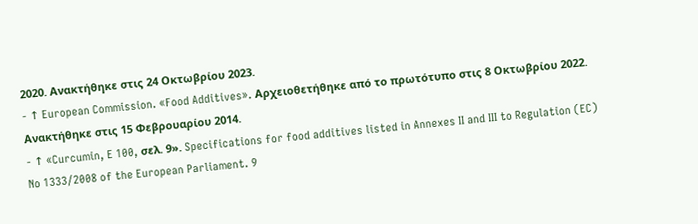2020. Ανακτήθηκε στις 24 Οκτωβρίου 2023.
- ↑ European Commission. «Food Additives». Αρχειοθετήθηκε από το πρωτότυπο στις 8 Οκτωβρίου 2022. Ανακτήθηκε στις 15 Φεβρουαρίου 2014.
- ↑ «Curcumin, E 100, σελ. 9». Specifications for food additives listed in Annexes II and III to Regulation (EC) No 1333/2008 of the European Parliament. 9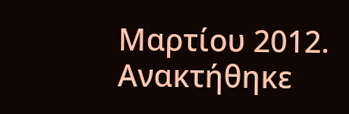Μαρτίου 2012. Ανακτήθηκε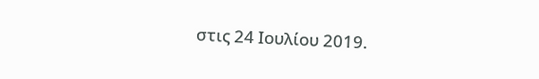στις 24 Ιουλίου 2019.